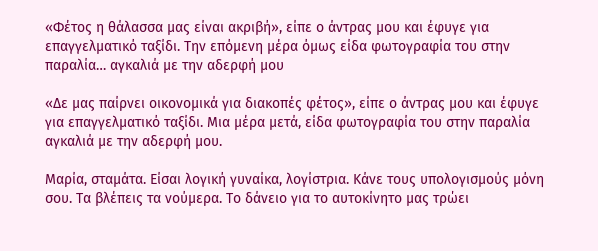«Φέτος η θάλασσα μας είναι ακριβή», είπε ο άντρας μου και έφυγε για επαγγελματικό ταξίδι. Την επόμενη μέρα όμως είδα φωτογραφία του στην παραλία… αγκαλιά με την αδερφή μου

«Δε μας παίρνει οικονομικά για διακοπές φέτος», είπε ο άντρας μου και έφυγε για επαγγελματικό ταξίδι. Μια μέρα μετά, είδα φωτογραφία του στην παραλία αγκαλιά με την αδερφή μου.

Μαρία, σταμάτα. Είσαι λογική γυναίκα, λογίστρια. Κάνε τους υπολογισμούς μόνη σου. Τα βλέπεις τα νούμερα. Το δάνειο για το αυτοκίνητο μας τρώει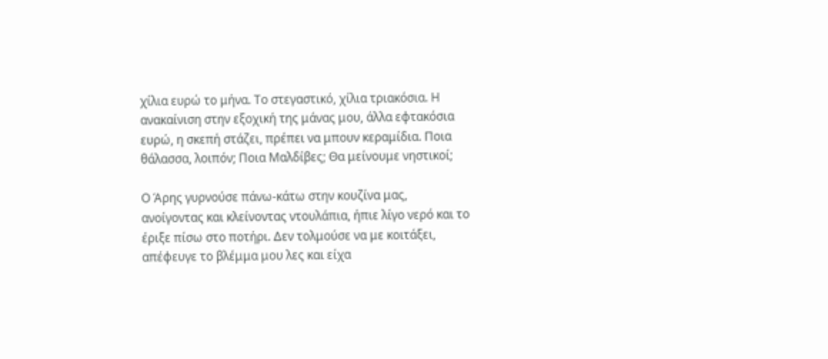χίλια ευρώ το μήνα. Το στεγαστικό, χίλια τριακόσια. Η ανακαίνιση στην εξοχική της μάνας μου, άλλα εφτακόσια ευρώ, η σκεπή στάζει, πρέπει να μπουν κεραμίδια. Ποια θάλασσα, λοιπόν; Ποια Μαλδίβες; Θα μείνουμε νηστικοί;

Ο Άρης γυρνούσε πάνω-κάτω στην κουζίνα μας, ανοίγοντας και κλείνοντας ντουλάπια, ήπιε λίγο νερό και το έριξε πίσω στο ποτήρι. Δεν τολμούσε να με κοιτάξει, απέφευγε το βλέμμα μου λες και είχα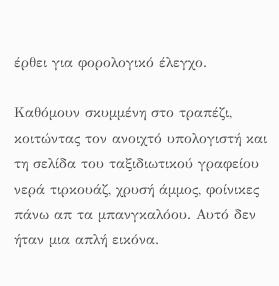έρθει για φορολογικό έλεγχο.

Καθόμουν σκυμμένη στο τραπέζι, κοιτώντας τον ανοιχτό υπολογιστή και τη σελίδα του ταξιδιωτικού γραφείου νερά τιρκουάζ, χρυσή άμμος, φοίνικες πάνω απ τα μπανγκαλόου. Αυτό δεν ήταν μια απλή εικόνα.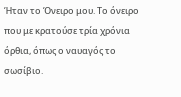Ήταν το Όνειρο μου. Το όνειρο που με κρατούσε τρία χρόνια όρθια, όπως ο ναυαγός το σωσίβιο.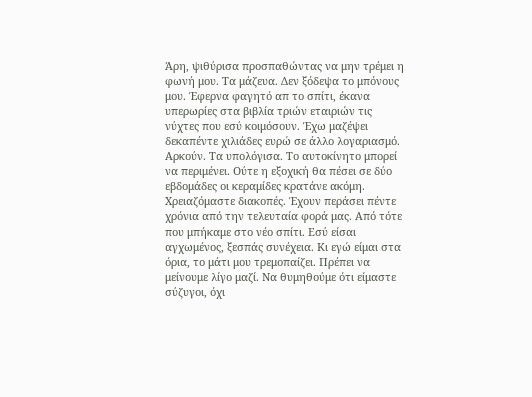Άρη, ψιθύρισα προσπαθώντας να μην τρέμει η φωνή μου. Τα μάζευα. Δεν ξόδεψα το μπόνους μου. Έφερνα φαγητό απ το σπίτι, έκανα υπερωρίες στα βιβλία τριών εταιριών τις νύχτες που εσύ κοιμόσουν. Έχω μαζέψει δεκαπέντε χιλιάδες ευρώ σε άλλο λογαριασμό. Αρκούν. Τα υπολόγισα. Το αυτοκίνητο μπορεί να περιμένει. Ούτε η εξοχική θα πέσει σε δύο εβδομάδες οι κεραμίδες κρατάνε ακόμη. Χρειαζόμαστε διακοπές. Έχουν περάσει πέντε χρόνια από την τελευταία φορά μας. Από τότε που μπήκαμε στο νέο σπίτι. Εσύ είσαι αγχωμένος, ξεσπάς συνέχεια. Κι εγώ είμαι στα όρια, το μάτι μου τρεμοπαίζει. Πρέπει να μείνουμε λίγο μαζί. Να θυμηθούμε ότι είμαστε σύζυγοι, όχι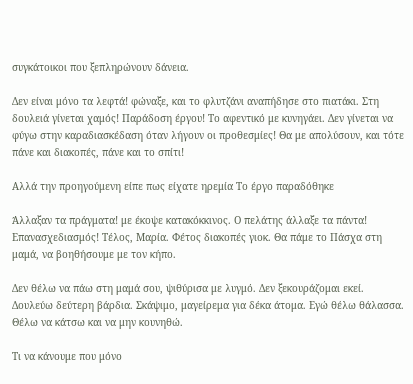συγκάτοικοι που ξεπληρώνουν δάνεια.

Δεν είναι μόνο τα λεφτά! φώναξε, και το φλυτζάνι αναπήδησε στο πιατάκι. Στη δουλειά γίνεται χαμός! Παράδοση έργου! Το αφεντικό με κυνηγάει. Δεν γίνεται να φύγω στην καραδιασκέδαση όταν λήγουν οι προθεσμίες! Θα με απολύσουν, και τότε πάνε και διακοπές, πάνε και το σπίτι!

Αλλά την προηγούμενη είπε πως είχατε ηρεμία Το έργο παραδόθηκε

Άλλαξαν τα πράγματα! με έκοψε κατακόκκινος. Ο πελάτης άλλαξε τα πάντα! Επανασχεδιασμός! Τέλος, Μαρία. Φέτος διακοπές γιοκ. Θα πάμε το Πάσχα στη μαμά, να βοηθήσουμε με τον κήπο.

Δεν θέλω να πάω στη μαμά σου, ψιθύρισα με λυγμό. Δεν ξεκουράζομαι εκεί. Δουλεύω δεύτερη βάρδια. Σκάψιμο, μαγείρεμα για δέκα άτομα. Εγώ θέλω θάλασσα. Θέλω να κάτσω και να μην κουνηθώ.

Τι να κάνουμε που μόνο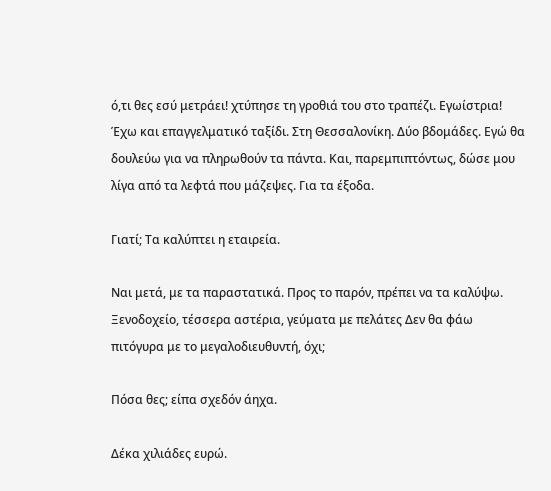ό,τι θες εσύ μετράει! χτύπησε τη γροθιά του στο τραπέζι. Εγωίστρια! Έχω και επαγγελματικό ταξίδι. Στη Θεσσαλονίκη. Δύο βδομάδες. Εγώ θα δουλεύω για να πληρωθούν τα πάντα. Και, παρεμπιπτόντως, δώσε μου λίγα από τα λεφτά που μάζεψες. Για τα έξοδα.

Γιατί; Τα καλύπτει η εταιρεία.

Ναι μετά, με τα παραστατικά. Προς το παρόν, πρέπει να τα καλύψω. Ξενοδοχείο, τέσσερα αστέρια, γεύματα με πελάτες Δεν θα φάω πιτόγυρα με το μεγαλοδιευθυντή, όχι;

Πόσα θες; είπα σχεδόν άηχα.

Δέκα χιλιάδες ευρώ.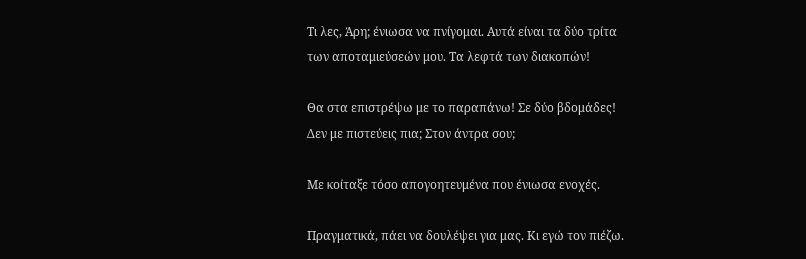Τι λες, Άρη; ένιωσα να πνίγομαι. Αυτά είναι τα δύο τρίτα των αποταμιεύσεών μου. Τα λεφτά των διακοπών!

Θα στα επιστρέψω με το παραπάνω! Σε δύο βδομάδες! Δεν με πιστεύεις πια; Στον άντρα σου;

Με κοίταξε τόσο απογοητευμένα που ένιωσα ενοχές.

Πραγματικά, πάει να δουλέψει για μας. Κι εγώ τον πιέζω.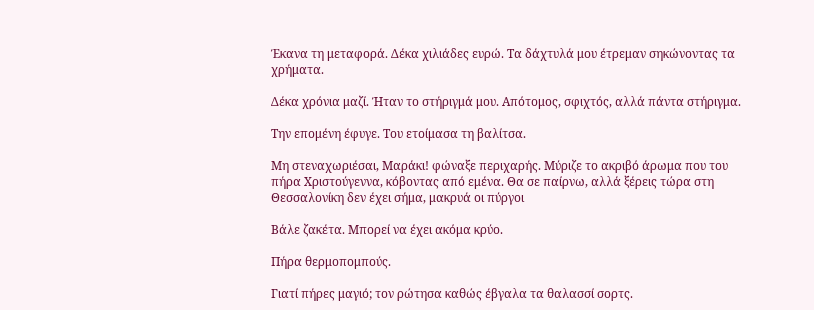Έκανα τη μεταφορά. Δέκα χιλιάδες ευρώ. Τα δάχτυλά μου έτρεμαν σηκώνοντας τα χρήματα.

Δέκα χρόνια μαζί. Ήταν το στήριγμά μου. Απότομος, σφιχτός, αλλά πάντα στήριγμα.

Την επομένη έφυγε. Του ετοίμασα τη βαλίτσα.

Μη στεναχωριέσαι, Μαράκι! φώναξε περιχαρής. Μύριζε το ακριβό άρωμα που του πήρα Χριστούγεννα, κόβοντας από εμένα. Θα σε παίρνω, αλλά ξέρεις τώρα στη Θεσσαλονίκη δεν έχει σήμα, μακρυά οι πύργοι

Βάλε ζακέτα. Μπορεί να έχει ακόμα κρύο.

Πήρα θερμοπομπούς.

Γιατί πήρες μαγιό; τον ρώτησα καθώς έβγαλα τα θαλασσί σορτς.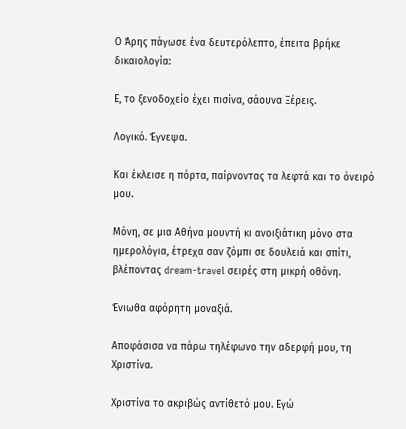Ο Άρης πάγωσε ένα δευτερόλεπτο, έπειτα βρήκε δικαιολογία:

Ε, το ξενοδοχείο έχει πισίνα, σάουνα Ξέρεις.

Λογικό. Έγνεψα.

Και έκλεισε η πόρτα, παίρνοντας τα λεφτά και το όνειρό μου.

Μόνη, σε μια Αθήνα μουντή κι ανοιξιάτικη μόνο στα ημερολόγια, έτρεχα σαν ζόμπι σε δουλειά και σπίτι, βλέποντας dream-travel σειρές στη μικρή οθόνη.

Ένιωθα αφόρητη μοναξιά.

Αποφάσισα να πάρω τηλέφωνο την αδερφή μου, τη Χριστίνα.

Χριστίνα το ακριβώς αντίθετό μου. Εγώ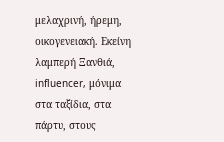μελαχρινή, ήρεμη, οικογενειακή. Εκείνη λαμπερή Ξανθιά, influencer, μόνιμα στα ταξίδια, στα πάρτυ, στους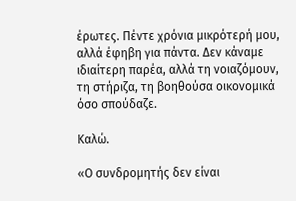έρωτες. Πέντε χρόνια μικρότερή μου, αλλά έφηβη για πάντα. Δεν κάναμε ιδιαίτερη παρέα, αλλά τη νοιαζόμουν, τη στήριζα, τη βοηθούσα οικονομικά όσο σπούδαζε.

Καλώ.

«Ο συνδρομητής δεν είναι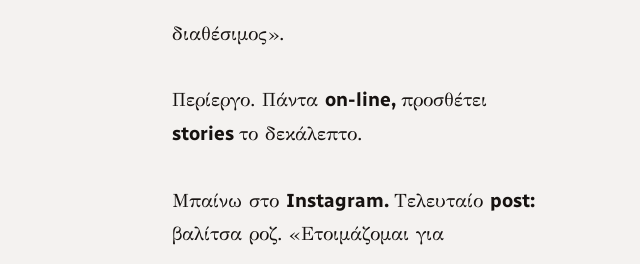διαθέσιμος».

Περίεργο. Πάντα on-line, προσθέτει stories το δεκάλεπτο.

Μπαίνω στο Instagram. Τελευταίο post: βαλίτσα ροζ. «Ετοιμάζομαι για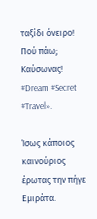ταξίδι όνειρο! Πού πάω; Καύσωνας! #Dream #Secret #Travel».

Ίσως κάποιος καινούριος έρωτας την πήγε Εμιράτα.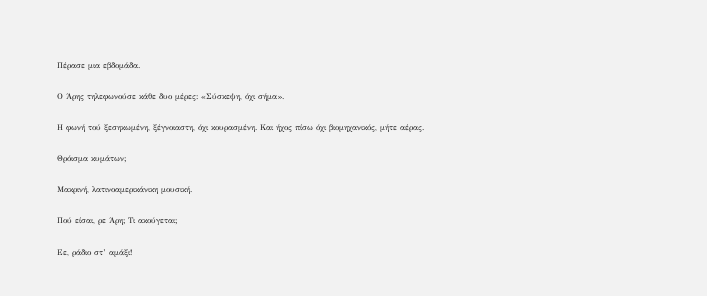Πέρασε μια εβδομάδα.

Ο Άρης τηλεφωνούσε κάθε δυο μέρες: «Σύσκεψη, όχι σήμα».

Η φωνή τού ξεσηκωμένη, ξέγνοιαστη, όχι κουρασμένη. Και ήχος πίσω όχι βιομηχανικός, μήτε αέρας.

Θρόισμα κυμάτων;

Μακρινή, λατινοαμερικάνικη μουσική.

Πού είσαι, ρε Άρη; Τι ακούγεται;

Εε, ράδιο στ’ αμάξι!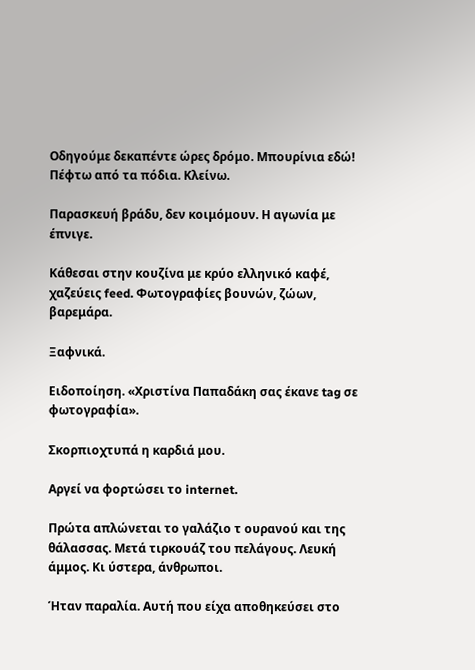Οδηγούμε δεκαπέντε ώρες δρόμο. Μπουρίνια εδώ! Πέφτω από τα πόδια. Κλείνω.

Παρασκευή βράδυ, δεν κοιμόμουν. Η αγωνία με έπνιγε.

Κάθεσαι στην κουζίνα με κρύο ελληνικό καφέ, χαζεύεις feed. Φωτογραφίες βουνών, ζώων, βαρεμάρα.

Ξαφνικά.

Ειδοποίηση. «Χριστίνα Παπαδάκη σας έκανε tag σε φωτογραφία».

Σκορπιοχτυπά η καρδιά μου.

Αργεί να φορτώσει το internet.

Πρώτα απλώνεται το γαλάζιο τ ουρανού και της θάλασσας. Μετά τιρκουάζ του πελάγους. Λευκή άμμος. Κι ύστερα, άνθρωποι.

Ήταν παραλία. Αυτή που είχα αποθηκεύσει στο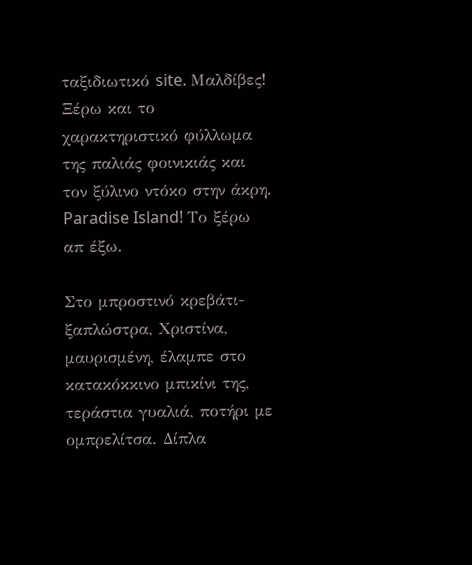ταξιδιωτικό site. Μαλδίβες! Ξέρω και το χαρακτηριστικό φύλλωμα της παλιάς φοινικιάς και τον ξύλινο ντόκο στην άκρη. Paradise Island! Το ξέρω απ έξω.

Στο μπροστινό κρεβάτι-ξαπλώστρα, Χριστίνα, μαυρισμένη, έλαμπε στο κατακόκκινο μπικίνι της, τεράστια γυαλιά, ποτήρι με ομπρελίτσα. Δίπλα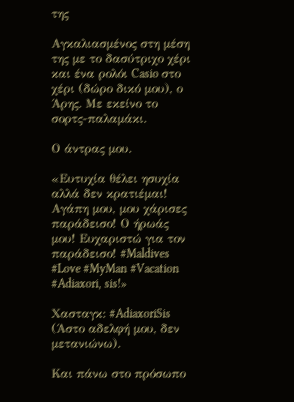της

Αγκαλιασμένος στη μέση της με το δασύτριχο χέρι και ένα ρολόι Casio στο χέρι (δώρο δικό μου), ο Άρης. Με εκείνο το σορτς-παλαμάκι.

Ο άντρας μου.

«Ευτυχία θέλει ησυχία αλλά δεν κρατιέμαι! Αγάπη μου, μου χάρισες παράδεισο! Ο ήρωάς μου! Ευχαριστώ για τον παράδεισο! #Maldives #Love #MyMan #Vacation #Adiaxori, sis!»

Χασταγκ: #AdiaxoriSis (Άστο αδελφή μου, δεν μετανιώνω).

Και πάνω στο πρόσωπο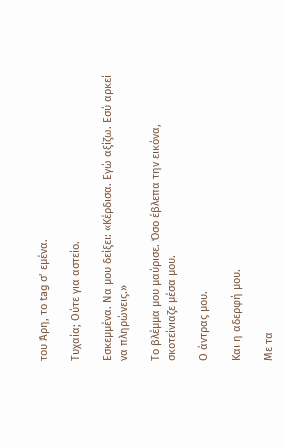του Άρη, το tag σ’ εμένα.

Τυχαία; Ούτε για αστείο.

Εσκεμμένα. Να μου δείξει: «Κέρδισα. Εγώ αξίζω. Εσύ αρκεί να πληρώνεις.»

Το βλέμμα μου μαύρισε. Όσο έβλεπα την εικόνα, σκοτείνιαζε μέσα μου.

Ο άντρας μου.

Και η αδερφή μου.

Με τα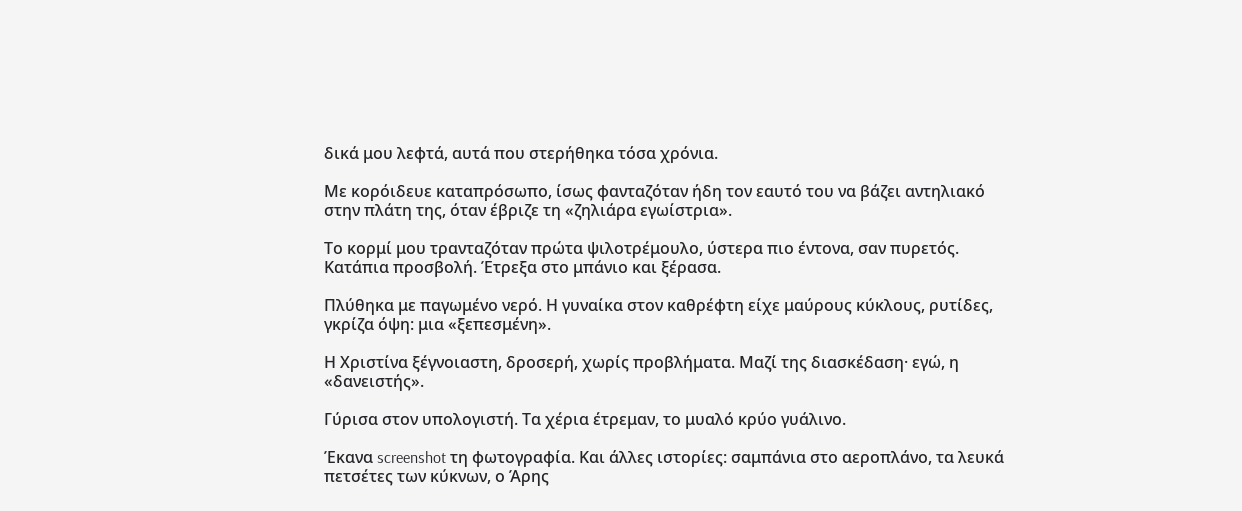δικά μου λεφτά, αυτά που στερήθηκα τόσα χρόνια.

Με κορόιδευε καταπρόσωπο, ίσως φανταζόταν ήδη τον εαυτό του να βάζει αντηλιακό στην πλάτη της, όταν έβριζε τη «ζηλιάρα εγωίστρια».

Το κορμί μου τρανταζόταν πρώτα ψιλοτρέμουλο, ύστερα πιο έντονα, σαν πυρετός. Κατάπια προσβολή. Έτρεξα στο μπάνιο και ξέρασα.

Πλύθηκα με παγωμένο νερό. Η γυναίκα στον καθρέφτη είχε μαύρους κύκλους, ρυτίδες, γκρίζα όψη: μια «ξεπεσμένη».

Η Χριστίνα ξέγνοιαστη, δροσερή, χωρίς προβλήματα. Μαζί της διασκέδαση· εγώ, η «δανειστής».

Γύρισα στον υπολογιστή. Τα χέρια έτρεμαν, το μυαλό κρύο γυάλινο.

Έκανα screenshot τη φωτογραφία. Και άλλες ιστορίες: σαμπάνια στο αεροπλάνο, τα λευκά πετσέτες των κύκνων, ο Άρης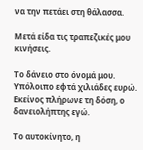να την πετάει στη θάλασσα.

Μετά είδα τις τραπεζικές μου κινήσεις.

Το δάνειο στο όνομά μου. Υπόλοιπο εφτά χιλιάδες ευρώ. Εκείνος πλήρωνε τη δόση, ο δανειολήπτης εγώ.

Το αυτοκίνητο, η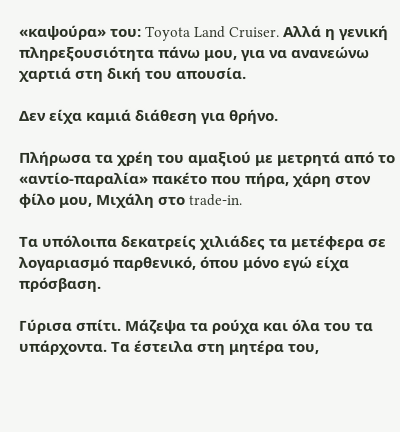«καψούρα» του: Toyota Land Cruiser. Αλλά η γενική πληρεξουσιότητα πάνω μου, για να ανανεώνω χαρτιά στη δική του απουσία.

Δεν είχα καμιά διάθεση για θρήνο.

Πλήρωσα τα χρέη του αμαξιού με μετρητά από το «αντίο-παραλία» πακέτο που πήρα, χάρη στον φίλο μου, Μιχάλη στο trade-in.

Τα υπόλοιπα δεκατρείς χιλιάδες τα μετέφερα σε λογαριασμό παρθενικό, όπου μόνο εγώ είχα πρόσβαση.

Γύρισα σπίτι. Μάζεψα τα ρούχα και όλα του τα υπάρχοντα. Τα έστειλα στη μητέρα του,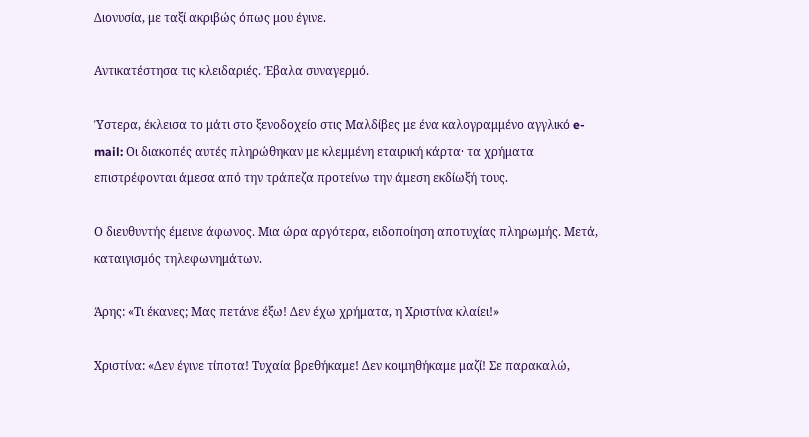Διονυσία, με ταξί ακριβώς όπως μου έγινε.

Αντικατέστησα τις κλειδαριές. Έβαλα συναγερμό.

Ύστερα, έκλεισα το μάτι στο ξενοδοχείο στις Μαλδίβες με ένα καλογραμμένο αγγλικό e-mail: Οι διακοπές αυτές πληρώθηκαν με κλεμμένη εταιρική κάρτα· τα χρήματα επιστρέφονται άμεσα από την τράπεζα προτείνω την άμεση εκδίωξή τους.

Ο διευθυντής έμεινε άφωνος. Μια ώρα αργότερα, ειδοποίηση αποτυχίας πληρωμής. Μετά, καταιγισμός τηλεφωνημάτων.

Άρης: «Τι έκανες; Μας πετάνε έξω! Δεν έχω χρήματα, η Χριστίνα κλαίει!»

Χριστίνα: «Δεν έγινε τίποτα! Τυχαία βρεθήκαμε! Δεν κοιμηθήκαμε μαζί! Σε παρακαλώ,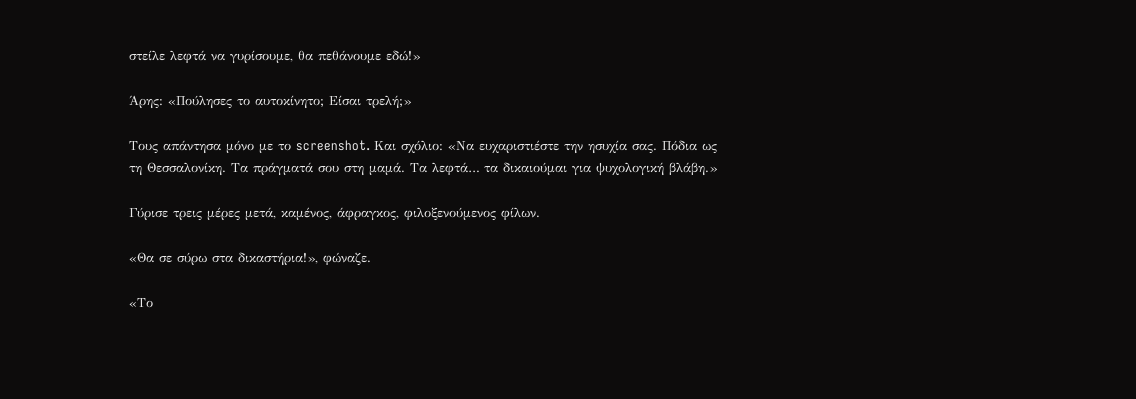στείλε λεφτά να γυρίσουμε, θα πεθάνουμε εδώ!»

Άρης: «Πούλησες το αυτοκίνητο; Είσαι τρελή;»

Τους απάντησα μόνο με το screenshot. Και σχόλιο: «Να ευχαριστιέστε την ησυχία σας. Πόδια ως τη Θεσσαλονίκη. Τα πράγματά σου στη μαμά. Τα λεφτά… τα δικαιούμαι για ψυχολογική βλάβη.»

Γύρισε τρεις μέρες μετά, καμένος, άφραγκος, φιλοξενούμενος φίλων.

«Θα σε σύρω στα δικαστήρια!», φώναζε.

«Το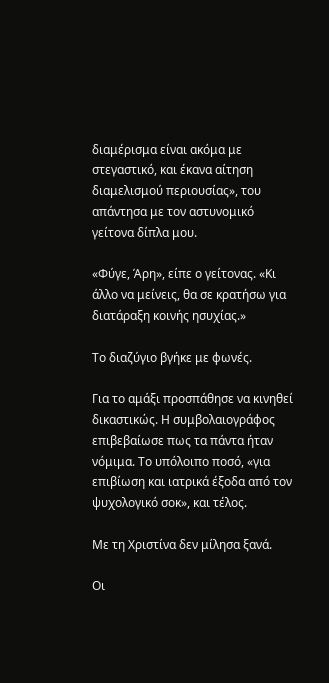διαμέρισμα είναι ακόμα με στεγαστικό, και έκανα αίτηση διαμελισμού περιουσίας», του απάντησα με τον αστυνομικό γείτονα δίπλα μου.

«Φύγε, Άρη», είπε ο γείτονας. «Κι άλλο να μείνεις, θα σε κρατήσω για διατάραξη κοινής ησυχίας.»

Το διαζύγιο βγήκε με φωνές.

Για το αμάξι προσπάθησε να κινηθεί δικαστικώς. Η συμβολαιογράφος επιβεβαίωσε πως τα πάντα ήταν νόμιμα. Το υπόλοιπο ποσό, «για επιβίωση και ιατρικά έξοδα από τον ψυχολογικό σοκ», και τέλος.

Με τη Χριστίνα δεν μίλησα ξανά.

Οι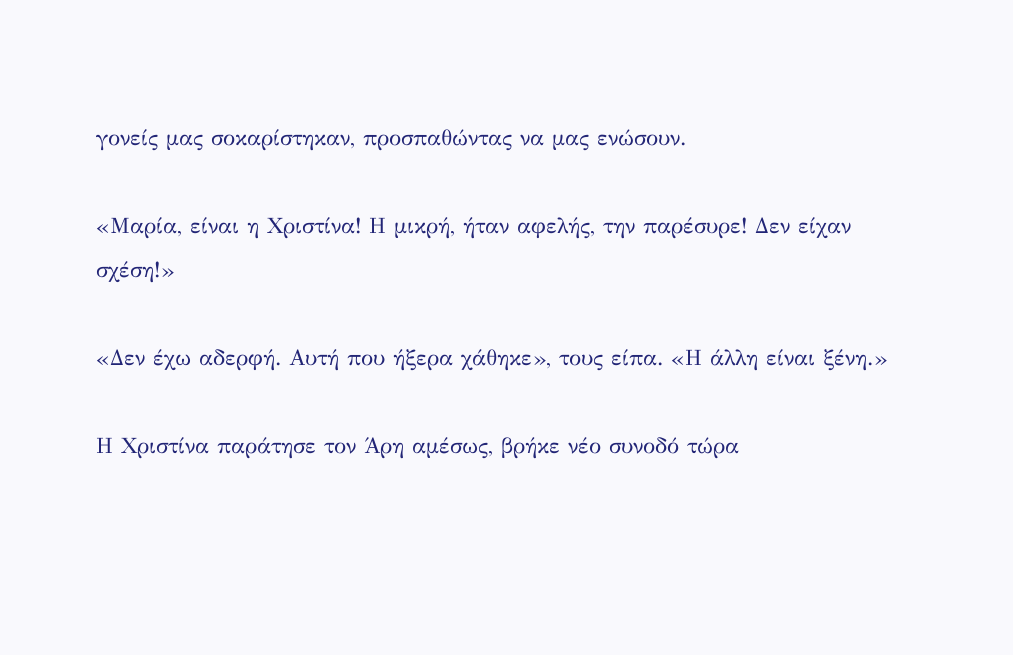γονείς μας σοκαρίστηκαν, προσπαθώντας να μας ενώσουν.

«Μαρία, είναι η Χριστίνα! Η μικρή, ήταν αφελής, την παρέσυρε! Δεν είχαν σχέση!»

«Δεν έχω αδερφή. Αυτή που ήξερα χάθηκε», τους είπα. «Η άλλη είναι ξένη.»

Η Χριστίνα παράτησε τον Άρη αμέσως, βρήκε νέο συνοδό τώρα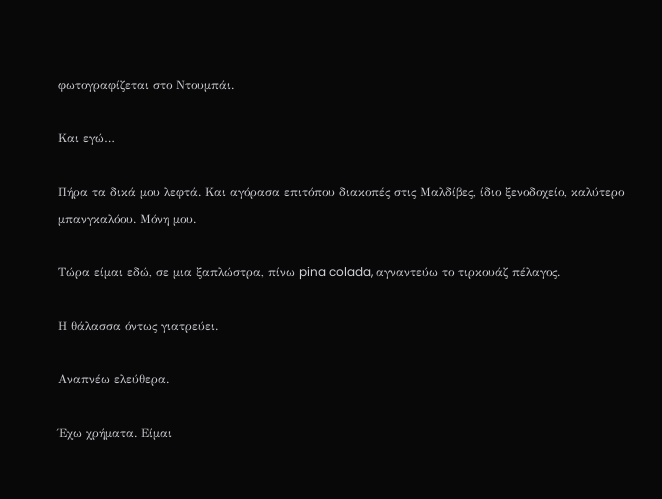φωτογραφίζεται στο Ντουμπάι.

Και εγώ…

Πήρα τα δικά μου λεφτά. Και αγόρασα επιτόπου διακοπές στις Μαλδίβες, ίδιο ξενοδοχείο, καλύτερο μπανγκαλόου. Μόνη μου.

Τώρα είμαι εδώ, σε μια ξαπλώστρα, πίνω pina colada, αγναντεύω το τιρκουάζ πέλαγος.

Η θάλασσα όντως γιατρεύει.

Αναπνέω ελεύθερα.

Έχω χρήματα. Είμαι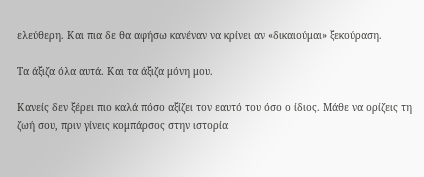ελεύθερη. Και πια δε θα αφήσω κανέναν να κρίνει αν «δικαιούμαι» ξεκούραση.

Τα άξιζα όλα αυτά. Και τα άξιζα μόνη μου.

Κανείς δεν ξέρει πιο καλά πόσο αξίζει τον εαυτό του όσο ο ίδιος. Μάθε να ορίζεις τη ζωή σου, πριν γίνεις κομπάρσος στην ιστορία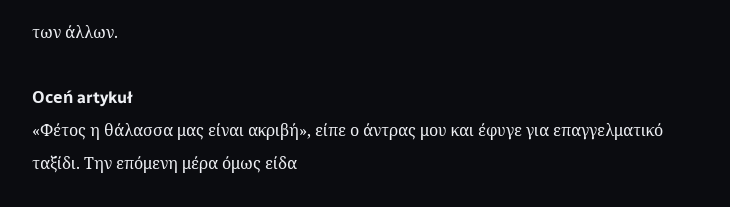των άλλων.

Oceń artykuł
«Φέτος η θάλασσα μας είναι ακριβή», είπε ο άντρας μου και έφυγε για επαγγελματικό ταξίδι. Την επόμενη μέρα όμως είδα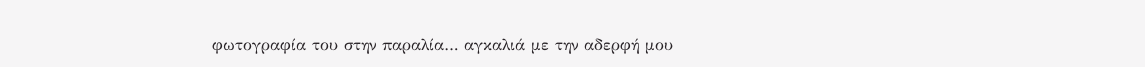φωτογραφία του στην παραλία… αγκαλιά με την αδερφή μου